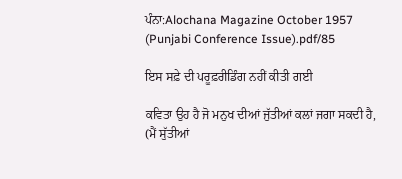ਪੰਨਾ:Alochana Magazine October 1957 (Punjabi Conference Issue).pdf/85

ਇਸ ਸਫ਼ੇ ਦੀ ਪਰੂਫ਼ਰੀਡਿੰਗ ਨਹੀਂ ਕੀਤੀ ਗਈ

ਕਵਿਤਾ ਉਹ ਹੈ ਜੋ ਮਨੁਖ ਦੀਆਂ ਜੁੱਤੀਆਂ ਕਲਾਂ ਜਗਾ ਸਕਦੀ ਹੈ, (ਮੈਂ ਸੁੱਤੀਆਂ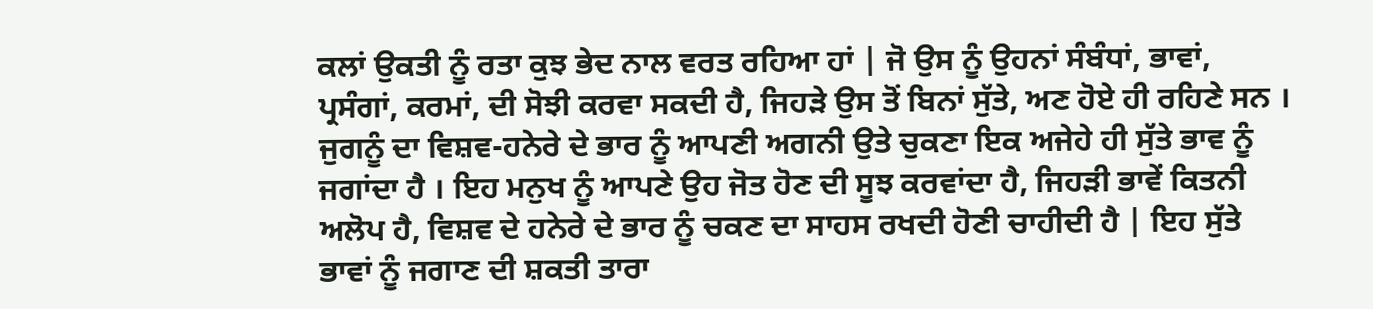ਕਲਾਂ ਉਕਤੀ ਨੂੰ ਰਤਾ ਕੁਝ ਭੇਦ ਨਾਲ ਵਰਤ ਰਹਿਆ ਹਾਂ | ਜੋ ਉਸ ਨੂੰ ਉਹਨਾਂ ਸੰਬੰਧਾਂ, ਭਾਵਾਂ, ਪ੍ਰਸੰਗਾਂ, ਕਰਮਾਂ, ਦੀ ਸੋਝੀ ਕਰਵਾ ਸਕਦੀ ਹੈ, ਜਿਹੜੇ ਉਸ ਤੋਂ ਬਿਨਾਂ ਸੁੱਤੇ, ਅਣ ਹੋਏ ਹੀ ਰਹਿਣੇ ਸਨ । ਜੁਗਨੂੰ ਦਾ ਵਿਸ਼ਵ-ਹਨੇਰੇ ਦੇ ਭਾਰ ਨੂੰ ਆਪਣੀ ਅਗਨੀ ਉਤੇ ਚੁਕਣਾ ਇਕ ਅਜੇਹੇ ਹੀ ਸੁੱਤੇ ਭਾਵ ਨੂੰ ਜਗਾਂਦਾ ਹੈ । ਇਹ ਮਨੁਖ ਨੂੰ ਆਪਣੇ ਉਹ ਜੋਤ ਹੋਣ ਦੀ ਸੂਝ ਕਰਵਾਂਦਾ ਹੈ, ਜਿਹੜੀ ਭਾਵੇਂ ਕਿਤਨੀ ਅਲੋਪ ਹੈ, ਵਿਸ਼ਵ ਦੇ ਹਨੇਰੇ ਦੇ ਭਾਰ ਨੂੰ ਚਕਣ ਦਾ ਸਾਹਸ ਰਖਦੀ ਹੋਣੀ ਚਾਹੀਦੀ ਹੈ | ਇਹ ਸੁੱਤੇ ਭਾਵਾਂ ਨੂੰ ਜਗਾਣ ਦੀ ਸ਼ਕਤੀ ਤਾਰਾ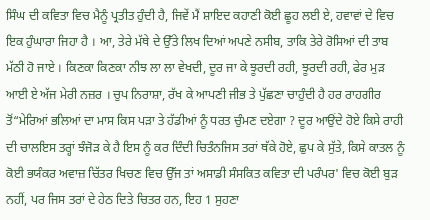ਸਿੰਘ ਦੀ ਕਵਿਤਾ ਵਿਚ ਮੈਨੂੰ ਪ੍ਰਤੀਤ ਹੁੰਦੀ ਹੈ, ਜਿਵੇਂ ਮੈਂ ਸ਼ਾਇਦ ਕਹਾਣੀ ਕੋਈ ਛੂਹ ਲਈ ਏ, ਹਵਾਵਾਂ ਦੇ ਵਿਚ ਇਕ ਹੁੰਘਾਰਾ ਜਿਹਾ ਹੈ । ਆ, ਤੇਰੇ ਮੱਥੇ ਦੇ ਉੱਤੇ ਲਿਖ ਦਿਆਂ ਅਪਣੇ ਨਸੀਬ, ਤਾਕਿ ਤੇਰੇ ਰੋਸਿਆਂ ਦੀ ਤਾਬ ਮੱਠੀ ਹੋ ਜਾਏ । ਕਿਣਕਾ ਕਿਣਕਾ ਨੀਝ ਲਾ ਲਾ ਵੇਖਦੀ, ਦੂਰ ਜਾ ਕੇ ਝੂਰਦੀ ਰਹੀ, ਝੂਰਦੀ ਰਹੀ, ਫੇਰ ਮੁੜ ਆਈ ਏ ਅੱਜ ਮੇਰੀ ਨਜ਼ਰ । ਚੁਪ ਨਿਰਾਸ਼ਾ, ਰੱਖ ਕੇ ਆਪਣੀ ਜੀਭ ਤੇ ਪੁੱਛਣਾ ਚਾਹੁੰਦੀ ਹੈ ਹਰ ਰਾਹਗੀਰ ਤੋਂ“ਮੇਰਿਆਂ ਭਲਿਆਂ ਦਾ ਮਾਸ ਕਿਸ ਪੜਾ ਤੇ ਹੱਡੀਆਂ ਨੂੰ ਧਰਤ ਚੁੰਮਣ ਦਏਗਾ ? ਦੂਰ ਆਉਂਦੇ ਹੋਏ ਕਿਸੇ ਰਾਹੀ ਦੀ ਚਾਲਇਸ ਤਰ੍ਹਾਂ ਝੰਜੋੜ ਕੇ ਹੈ ਇਸ ਨੂੰ ਕਰ ਦਿੰਦੀ ਚਿਤੰਨਜਿਸ ਤਰਾਂ ਥੱਕੇ ਹੋਏ, ਛੁਪ ਕੇ ਸੁੱਤੇ, ਕਿਸੇ ਕਾਤਲ ਨੂੰ ਕੋਈ ਭਯੰਕਰ ਅਵਾਜ਼ ਚਿੱਤਰ ਖਿਚਣ ਵਿਚ ਉੱਜ ਤਾਂ ਅਸਾਡੀ ਸੰਸਕਿਤ ਕਵਿਤਾ ਦੀ ਪਰੰਪਰ' ਵਿਚ ਕੋਈ ਬੁੜ ਨਹੀਂ, ਪਰ ਜਿਸ ਤਰਾਂ ਦੇ ਹੇਠ ਦਿਤੇ ਚਿਤਰ ਹਨ, ਇਹ 1 ਸੁਹਣਾ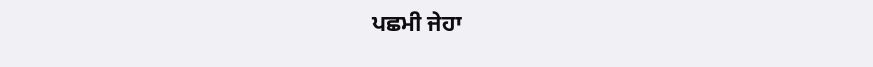ਪਛਮੀ ਜੇਹਾ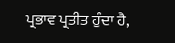ਪ੍ਰਭਾਵ ਪ੍ਰਤੀਤ ਹੁੰਦਾ ਹੈ,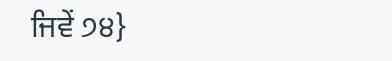ਜਿਵੇਂ ੭੪}